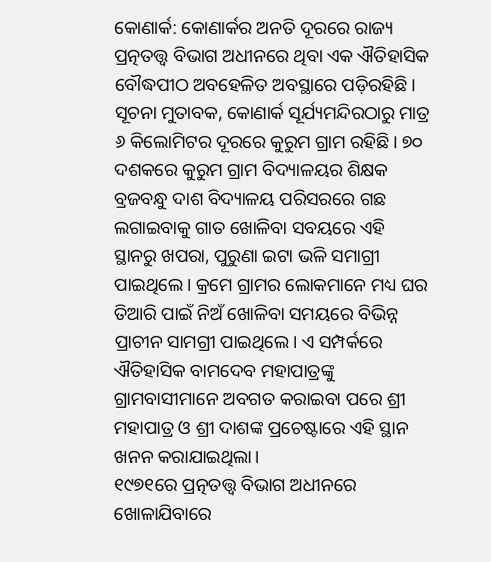କୋଣାର୍କ: କୋଣାର୍କର ଅନତି ଦୂରରେ ରାଜ୍ୟ ପ୍ରତ୍ନତତ୍ତ୍ବ ବିଭାଗ ଅଧୀନରେ ଥିବା ଏକ ଐତିହାସିକ ବୌଦ୍ଧପୀଠ ଅବହେଳିତ ଅବସ୍ଥାରେ ପଡ଼ିରହିଛି। ସୂଚନା ମୁତାବକ, କୋଣାର୍କ ସୂର୍ଯ୍ୟମନ୍ଦିରଠାରୁ ମାତ୍ର ୬ କିଲୋମିଟର ଦୂରରେ କୁରୁମ ଗ୍ରାମ ରହିଛି। ୭୦ ଦଶକରେ କୁରୁମ ଗ୍ରାମ ବିଦ୍ୟାଳୟର ଶିକ୍ଷକ ବ୍ରଜବନ୍ଧୁ ଦାଶ ବିଦ୍ୟାଳୟ ପରିସରରେ ଗଛ ଲଗାଇବାକୁ ଗାତ ଖୋଳିବା ସବୟରେ ଏହି ସ୍ଥାନରୁ ଖପରା, ପୁରୁଣା ଇଟା ଭଳି ସମାଗ୍ରୀ ପାଇଥିଲେ। କ୍ରମେ ଗ୍ରାମର ଲୋକମାନେ ମଧ୍ୟ ଘର ତିଆରି ପାଇଁ ନିଅଁ ଖୋଳିବା ସମୟରେ ବିଭିନ୍ନ ପ୍ରାଚୀନ ସାମଗ୍ରୀ ପାଇଥିଲେ। ଏ ସମ୍ପର୍କରେ ଐତିହାସିକ ବାମଦେବ ମହାପାତ୍ରଙ୍କୁ ଗ୍ରାମବାସୀମାନେ ଅବଗତ କରାଇବା ପରେ ଶ୍ରୀ ମହାପାତ୍ର ଓ ଶ୍ରୀ ଦାଶଙ୍କ ପ୍ରଚେଷ୍ଟାରେ ଏହି ସ୍ଥାନ ଖନନ କରାଯାଇଥିଲା।
୧୯୭୧ରେ ପ୍ରତ୍ନତତ୍ତ୍ବ ବିଭାଗ ଅଧୀନରେ ଖୋଳାଯିବାରେ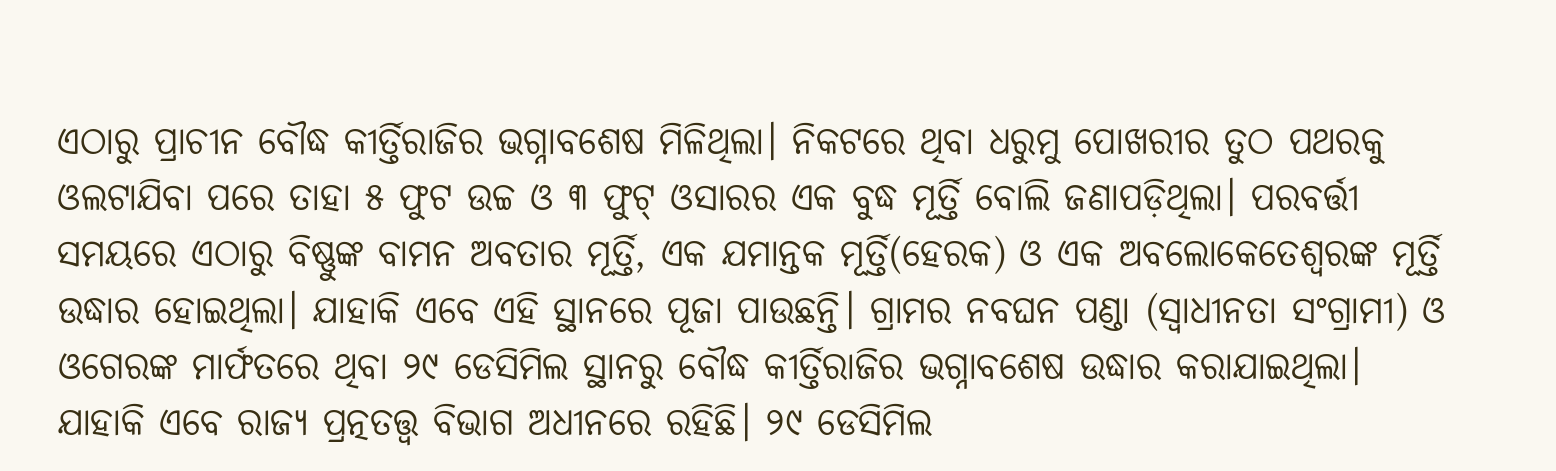ଏଠାରୁ ପ୍ରାଚୀନ ବୌଦ୍ଧ କୀର୍ତ୍ତିରାଜିର ଭଗ୍ନାବଶେଷ ମିଳିଥିଲା। ନିକଟରେ ଥିବା ଧରୁମୁ ପୋଖରୀର ତୁଠ ପଥରକୁ ଓଲଟାଯିବା ପରେ ତାହା ୫ ଫୁଟ ଉଚ୍ଚ ଓ ୩ ଫୁଟ୍ ଓସାରର ଏକ ବୁଦ୍ଧ ମୂର୍ତ୍ତି ବୋଲି ଜଣାପଡ଼ିଥିଲା। ପରବର୍ତ୍ତୀ ସମୟରେ ଏଠାରୁ ବିଷ୍ଣୁଙ୍କ ବାମନ ଅବତାର ମୂର୍ତ୍ତି, ଏକ ଯମାନ୍ତକ ମୂର୍ତ୍ତି(ହେରକ) ଓ ଏକ ଅବଲୋକେତେଶ୍ବରଙ୍କ ମୂର୍ତ୍ତି ଉଦ୍ଧାର ହୋଇଥିଲା। ଯାହାକି ଏବେ ଏହି ସ୍ଥାନରେ ପୂଜା ପାଉଛନ୍ତି। ଗ୍ରାମର ନବଘନ ପଣ୍ଡା (ସ୍ବାଧୀନତା ସଂଗ୍ରାମୀ) ଓ ଓଗେରଙ୍କ ମାର୍ଫତରେ ଥିବା ୨୯ ଡେସିମିଲ ସ୍ଥାନରୁ ବୌଦ୍ଧ କୀର୍ତ୍ତିରାଜିର ଭଗ୍ନାବଶେଷ ଉଦ୍ଧାର କରାଯାଇଥିଲା। ଯାହାକି ଏବେ ରାଜ୍ୟ ପ୍ରତ୍ନତତ୍ତ୍ବ ବିଭାଗ ଅଧୀନରେ ରହିଛି। ୨୯ ଡେସିମିଲ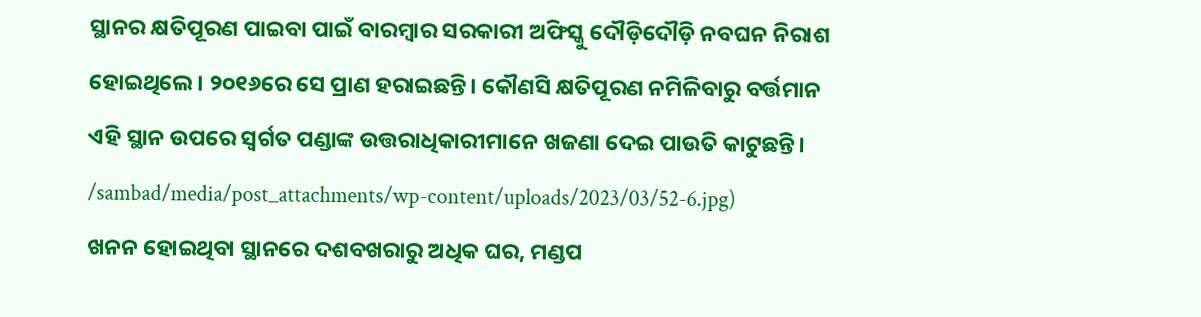ସ୍ଥାନର କ୍ଷତିପୂରଣ ପାଇବା ପାଇଁ ବାରମ୍ବାର ସରକାରୀ ଅଫିସ୍କୁ ଦୌଡ଼ିଦୌଡ଼ି ନବଘନ ନିରାଶ ହୋଇଥିଲେ। ୨୦୧୬ରେ ସେ ପ୍ରାଣ ହରାଇଛନ୍ତି। କୌଣସି କ୍ଷତିପୂରଣ ନମିଳିବାରୁ ବର୍ତ୍ତମାନ ଏହି ସ୍ଥାନ ଉପରେ ସ୍ବର୍ଗତ ପଣ୍ଡାଙ୍କ ଉତ୍ତରାଧିକାରୀମାନେ ଖଜଣା ଦେଇ ପାଉତି କାଟୁଛନ୍ତି।
/sambad/media/post_attachments/wp-content/uploads/2023/03/52-6.jpg)
ଖନନ ହୋଇଥିବା ସ୍ଥାନରେ ଦଶବଖରାରୁ ଅଧିକ ଘର, ମଣ୍ଡପ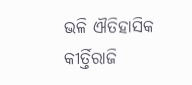ଭଳି ଐତିହାସିକ କୀର୍ତ୍ତିରାଜି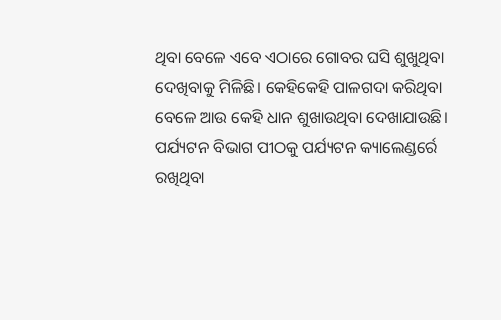ଥିବା ବେଳେ ଏବେ ଏଠାରେ ଗୋବର ଘସି ଶୁଖୁଥିବା ଦେଖିବାକୁ ମିଳିଛି। କେହିକେହି ପାଳଗଦା କରିଥିବା ବେଳେ ଆଉ କେହି ଧାନ ଶୁଖାଉଥିବା ଦେଖାଯାଉଛି। ପର୍ଯ୍ୟଟନ ବିଭାଗ ପୀଠକୁ ପର୍ଯ୍ୟଟନ କ୍ୟାଲେଣ୍ଡର୍ରେ ରଖିଥିବା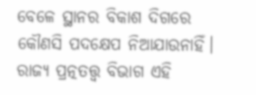ବେଳେ ସ୍ଥାନର ବିକାଶ ଦିଗରେ କୌଣସି ପଦକ୍ଷେପ ନିଆଯାଉନାହିଁ। ରାଜ୍ୟ ପ୍ରତ୍ନତତ୍ତ୍ବ ବିଭାଗ ଏହି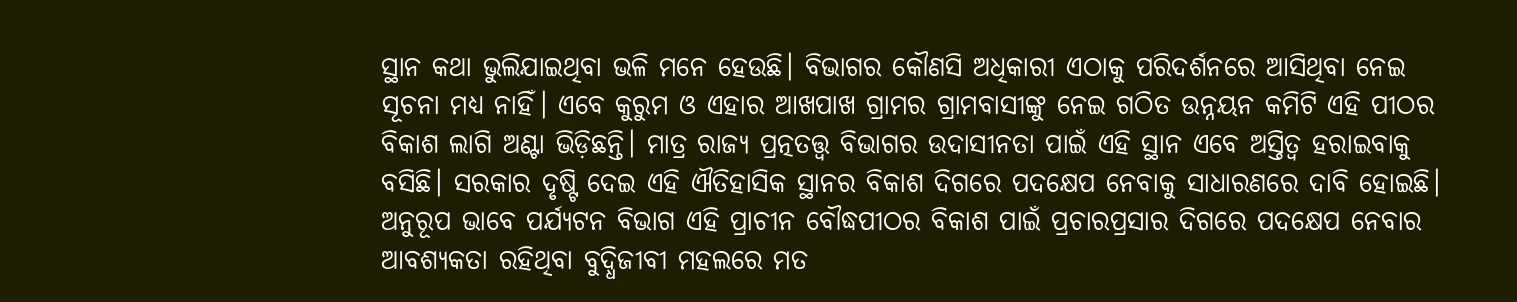ସ୍ଥାନ କଥା ଭୁଲିଯାଇଥିବା ଭଳି ମନେ ହେଉଛି। ବିଭାଗର କୌଣସି ଅଧିକାରୀ ଏଠାକୁ ପରିଦର୍ଶନରେ ଆସିଥିବା ନେଇ ସୂଚନା ମଧ୍ୟ ନାହିଁ। ଏବେ କୁରୁମ ଓ ଏହାର ଆଖପାଖ ଗ୍ରାମର ଗ୍ରାମବାସୀଙ୍କୁ ନେଇ ଗଠିତ ଉନ୍ନୟନ କମିଟି ଏହି ପୀଠର ବିକାଶ ଲାଗି ଅଣ୍ଟା ଭିଡ଼ିଛନ୍ତି। ମାତ୍ର ରାଜ୍ୟ ପ୍ରତ୍ନତତ୍ତ୍ବ ବିଭାଗର ଉଦାସୀନତା ପାଇଁ ଏହି ସ୍ଥାନ ଏବେ ଅସ୍ତିତ୍ବ ହରାଇବାକୁ ବସିଛି। ସରକାର ଦୃଷ୍ଟି ଦେଇ ଏହି ଐତିହାସିକ ସ୍ଥାନର ବିକାଶ ଦିଗରେ ପଦକ୍ଷେପ ନେବାକୁ ସାଧାରଣରେ ଦାବି ହୋଇଛି। ଅନୁରୂପ ଭାବେ ପର୍ଯ୍ୟଟନ ବିଭାଗ ଏହି ପ୍ରାଚୀନ ବୌଦ୍ଧପୀଠର ବିକାଶ ପାଇଁ ପ୍ରଚାରପ୍ରସାର ଦିଗରେ ପଦକ୍ଷେପ ନେବାର ଆବଶ୍ୟକତା ରହିଥିବା ବୁଦ୍ଧିଜୀବୀ ମହଲରେ ମତ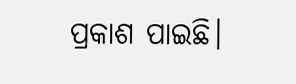ପ୍ରକାଶ ପାଇଛି।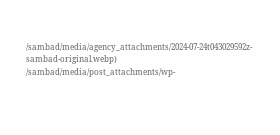/sambad/media/agency_attachments/2024-07-24t043029592z-sambad-original.webp)
/sambad/media/post_attachments/wp-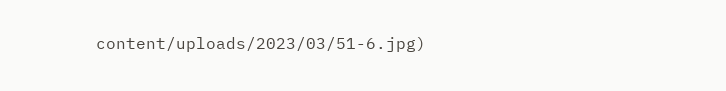content/uploads/2023/03/51-6.jpg)